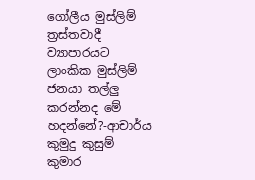ගෝලීය මුස්ලිම් ත්‍රස්තවාදී ව්‍යාපාරයට ලාංකික මුස්ලිම් ජනයා තල්ලු කරන්නද මේ හදන්නේ?-ආචාර්ය කුමුදු කුසුම් කුමාර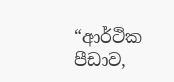“ආර්ථික පීඩාව,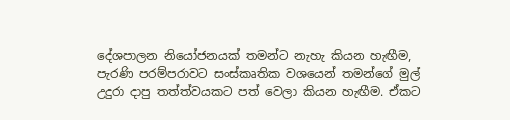දේශපාලන නියෝජනයක් තමන්ට නැහැ කියන හැඟීම, පැරණි පරම්පරාවට සංස්කෘතික වශයෙන් තමන්ගේ මුල් උදුරා දාපු තත්ත්වයකට පත් වෙලා කියන හැඟීම. ඒකට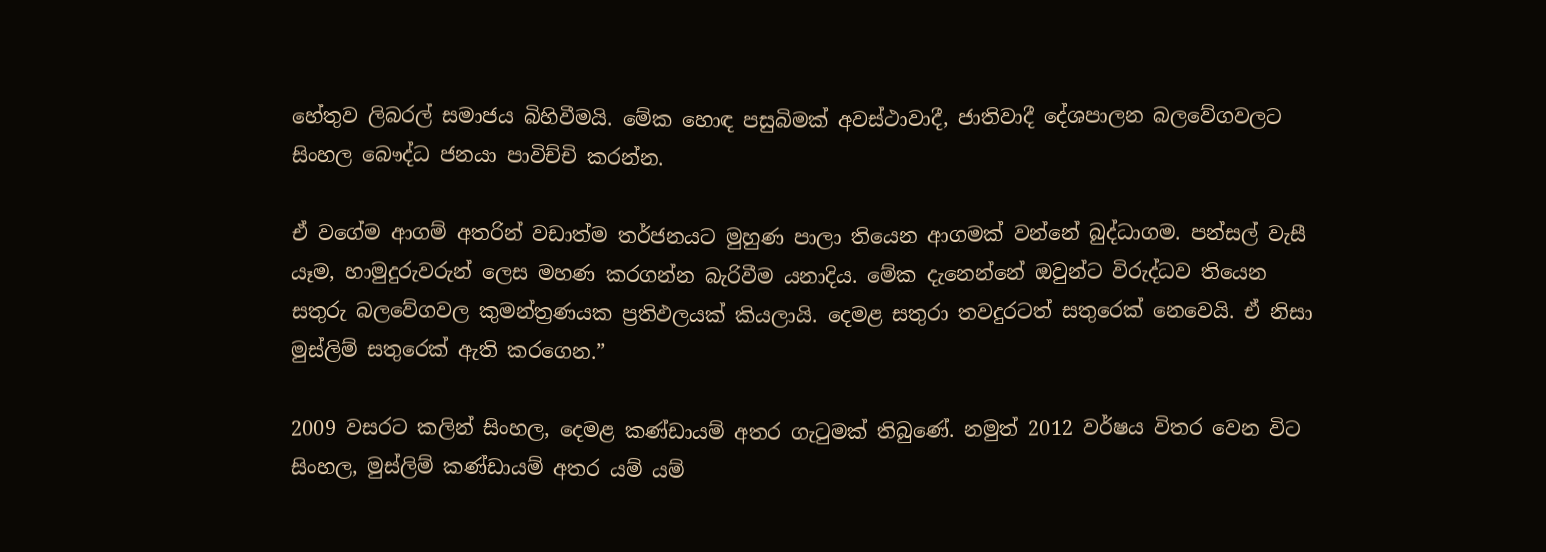හේතුව ලිබරල් සමාජය බිහිවීමයි. මේක හොඳ පසුබිමක් අවස්ථාවාදී, ජාතිවාදී දේශපාලන බලවේගවලට සිංහල බෞද්ධ ජනයා පාවිච්චි කරන්න.

ඒ වගේම ආගම් අතරින් වඩාත්ම තර්ජනයට මුහුණ පාලා තියෙන ආගමක් වන්නේ බුද්ධාගම. පන්සල් වැසී යෑම, හාමුදුරුවරුන් ලෙස මහණ කරගන්න බැරිවීම යනාදිය. මේක දැනෙන්නේ ඔවුන්ට විරුද්ධව තියෙන සතුරු බලවේගවල කුමන්ත්‍රණයක ප්‍රතිඵලයක් කියලායි. දෙමළ සතුරා තවදුරටත් සතුරෙක් නෙවෙයි. ඒ නිසා මුස්ලිම් සතුරෙක් ඇති කරගෙන.”

2009 වසරට කලින් සිංහල, දෙමළ කණ්ඩායම් අතර ගැටුමක් තිබුණේ. නමුත් 2012 වර්ෂය විතර වෙන විට සිංහල, මුස්ලිම් කණ්ඩායම් අතර යම් යම්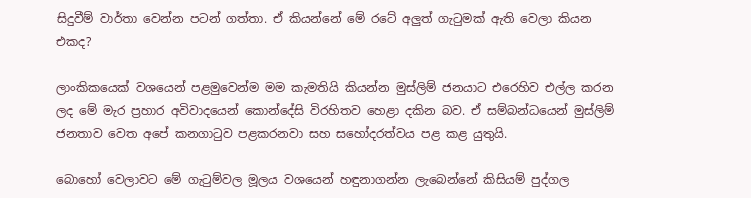සිදුවීම් වාර්තා වෙන්න පටන් ගත්තා. ඒ කියන්නේ මේ රටේ අලුත් ගැටුමක් ඇති වෙලා කියන එකද?

ලාංකිකයෙක් වශයෙන් පළමුවෙන්ම මම කැමතියි කියන්න මුස්ලිම් ජනයාට එරෙහිව එල්ල කරන ලද මේ මැර ප්‍රහාර අවිවාදයෙන් කොන්දේසි විරහිතව හෙළා දකින බව. ඒ සම්බන්ධයෙන් මුස්ලිම් ජනතාව වෙත අපේ කනගාටුව පළකරනවා සහ සහෝදරත්වය පළ කළ යුතුයි.

බොහෝ වෙලාවට මේ ගැටුම්වල මූලය වශයෙන් හඳුනාගන්න ලැබෙන්නේ කිසියම් පුද්ගල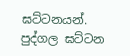ඝට්ටනයන්. පුද්ගල ඝට්ටන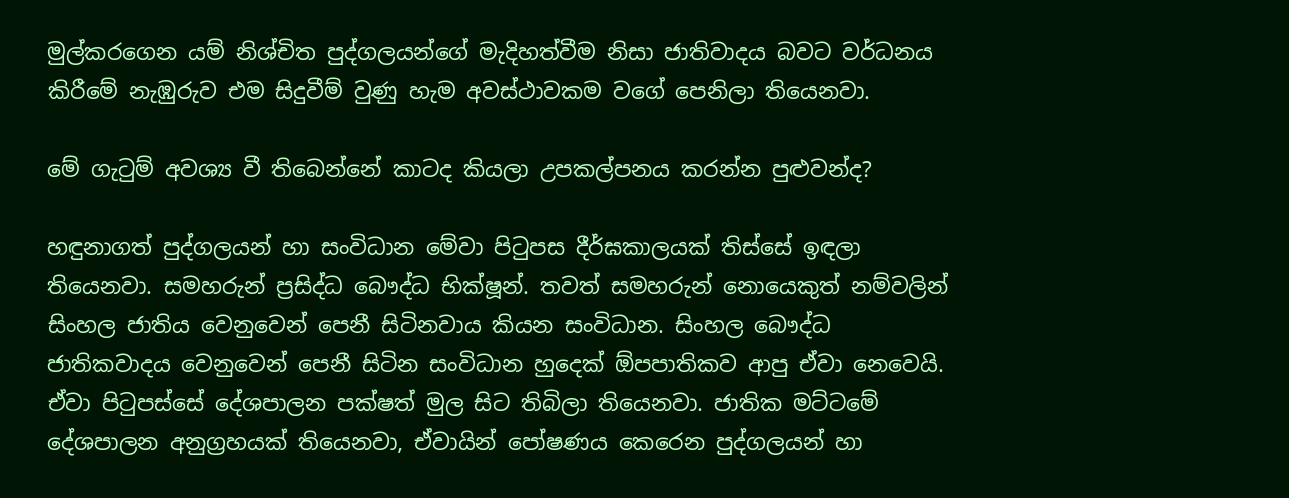මුල්කරගෙන යම් නිශ්චිත පුද්ගලයන්ගේ මැදිහත්වීම නිසා ජාතිවාදය බවට වර්ධනය කිරීමේ නැඹුරුව එම සිදුවීම් වුණු හැම අවස්ථාවකම වගේ පෙනිලා තියෙනවා.

මේ ගැටුම් අවශ්‍ය වී තිබෙන්නේ කාටද කියලා උපකල්පනය කරන්න පුළුවන්ද?

හඳුනාගත් පුද්ගලයන් හා සංවිධාන මේවා පිටුපස දීර්ඝකාලයක් තිස්සේ ඉඳලා තියෙනවා. සමහරුන් ප්‍රසිද්ධ බෞද්ධ භික්ෂූන්. තවත් සමහරුන් නොයෙකුත් නම්වලින් සිංහල ජාතිය වෙනුවෙන් පෙනී සිටිනවාය කියන සංවිධාන. සිංහල බෞද්ධ ජාතිකවාදය වෙනුවෙන් පෙනී සිටින සංවිධාන හුදෙක් ඕපපාතිකව ආපු ඒවා නෙවෙයි. ඒවා පිටුපස්සේ දේශපාලන පක්ෂත් මුල සිට තිබිලා තියෙනවා. ජාතික මට්ටමේ දේශපාලන අනුග්‍රහයක් තියෙනවා, ඒවායින් පෝෂණය කෙරෙන පුද්ගලයන් හා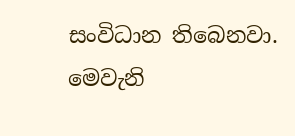සංවිධාන තිබෙනවා. මෙවැනි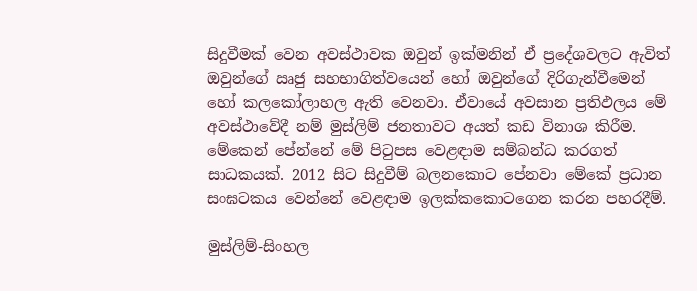සිදුවීමක් වෙන අවස්ථාවක ඔවුන් ඉක්මනින් ඒ ප්‍රදේශවලට ඇවිත් ඔවුන්ගේ ඍජු සහභාගිත්වයෙන් හෝ ඔවුන්ගේ දිරිගැන්වීමෙන් හෝ කලකෝලාහල ඇති වෙනවා. ඒවායේ අවසාන ප්‍රතිඵලය මේ අවස්ථාවේදී නම් මුස්ලිම් ජනතාවට අයත් කඩ විනාශ කිරීම. මේකෙන් පේන්නේ මේ පිටුපස වෙළඳාම සම්බන්ධ කරගත් සාධකයක්. 2012 සිට සිදුවීම් බලනකොට පේනවා මේකේ ප්‍රධාන සංඝටකය වෙන්නේ වෙළඳාම ඉලක්කකොටගෙන කරන පහරදීම්.

මුස්ලිම්-සිංහල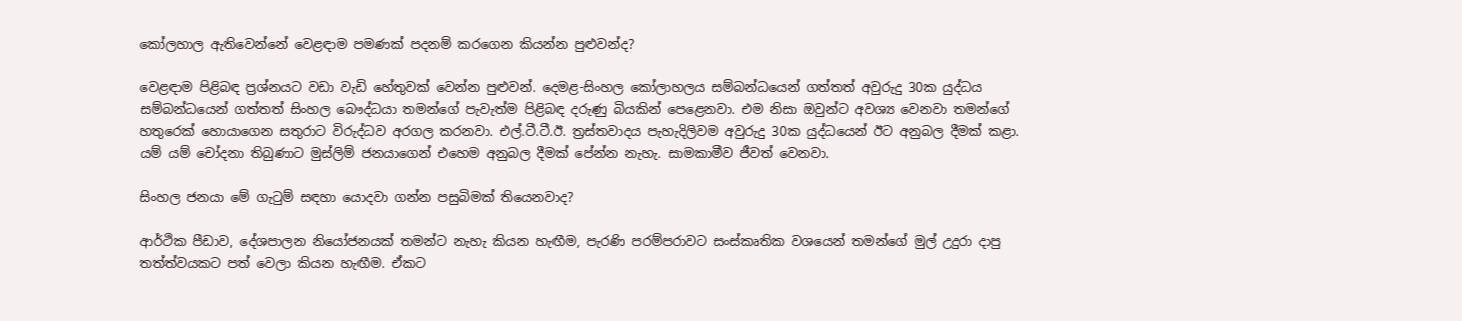කෝලහාල ඇතිවෙන්නේ වෙළඳාම පමණක් පදනම් කරගෙන කියන්න පුළුවන්ද?

වෙළඳාම පිළිබඳ ප්‍රශ්නයට වඩා වැඩි හේතුවක් වෙන්න පුළුවන්. දෙමළ-සිංහල කෝලාහලය සම්බන්ධයෙන් ගත්තත් අවුරුදු 30ක යුද්ධය සම්බන්ධයෙන් ගත්තත් සිංහල බෞද්ධයා තමන්ගේ පැවැත්ම පිළිබඳ දරුණු බියකින් පෙළෙනවා. එම නිසා ඔවුන්ට අවශ්‍ය වෙනවා තමන්ගේ හතුරෙක් හොයාගෙන සතුරාට විරුද්ධව අරගල කරනවා. එල්.ටී.ටී.ඊ. ත්‍රස්තවාදය පැහැදිලිවම අවුරුදු 30ක යුද්ධයෙන් ඊට අනුබල දීමක් කළා. යම් යම් චෝදනා තිබුණාට මුස්ලිම් ජනයාගෙන් එහෙම අනුබල දීමක් පේන්න නැහැ. සාමකාමීව ජීවත් වෙනවා.

සිංහල ජනයා මේ ගැටුම් සඳහා යොදවා ගන්න පසුබිමක් තියෙනවාද?

ආර්ථික පීඩාව, දේශපාලන නියෝජනයක් තමන්ට නැහැ කියන හැඟීම, පැරණි පරම්පරාවට සංස්කෘතික වශයෙන් තමන්ගේ මුල් උදුරා දාපු තත්ත්වයකට පත් වෙලා කියන හැඟීම. ඒකට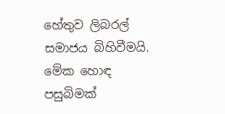හේතුව ලිබරල් සමාජය බිහිවීමයි. මේක හොඳ පසුබිමක්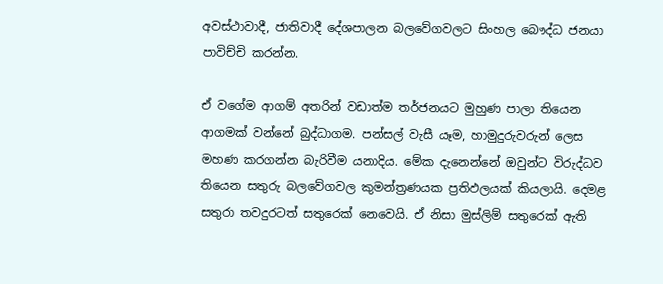අවස්ථාවාදී, ජාතිවාදී දේශපාලන බලවේගවලට සිංහල බෞද්ධ ජනයා පාවිච්චි කරන්න.

ඒ වගේම ආගම් අතරින් වඩාත්ම තර්ජනයට මුහුණ පාලා තියෙන ආගමක් වන්නේ බුද්ධාගම. පන්සල් වැසී යෑම, හාමුදුරුවරුන් ලෙස මහණ කරගන්න බැරිවීම යනාදිය. මේක දැනෙන්නේ ඔවුන්ට විරුද්ධව තියෙන සතුරු බලවේගවල කුමන්ත්‍රණයක ප්‍රතිඵලයක් කියලායි. දෙමළ සතුරා තවදුරටත් සතුරෙක් නෙවෙයි. ඒ නිසා මුස්ලිම් සතුරෙක් ඇති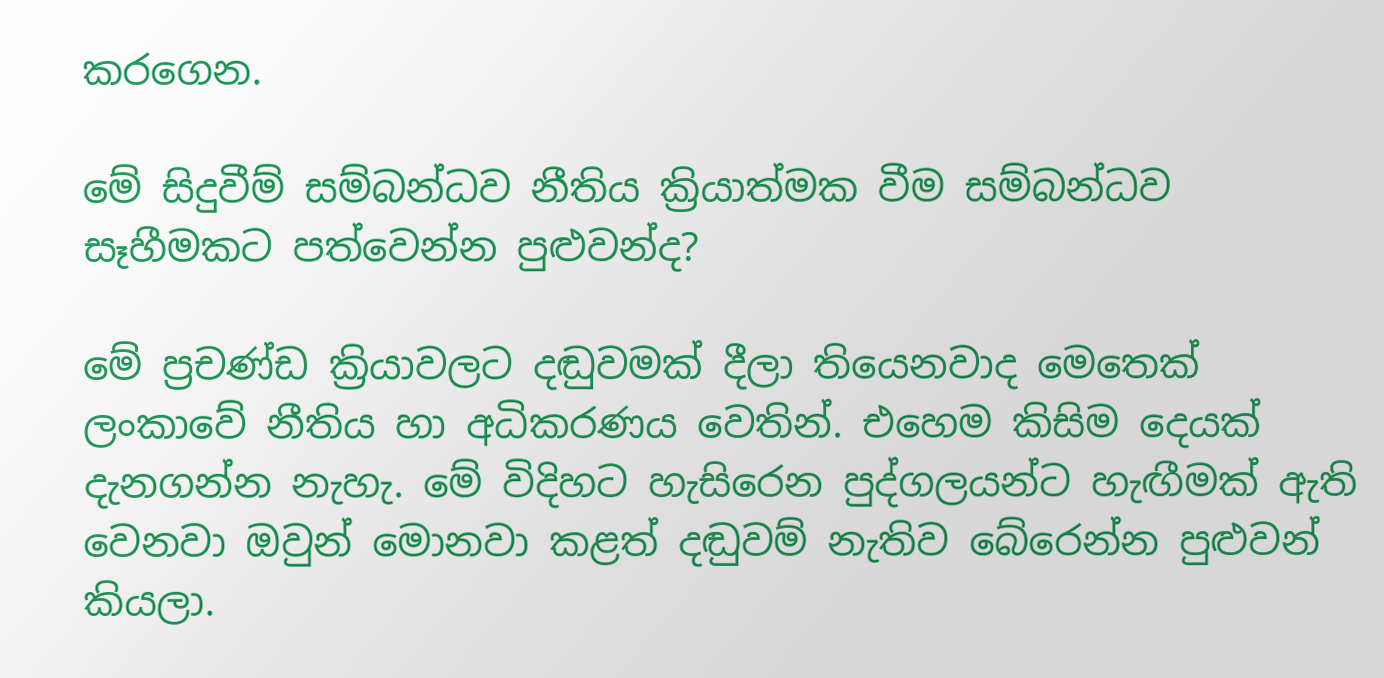කරගෙන.

මේ සිදුවීම් සම්බන්ධව නීතිය ක්‍රියාත්මක වීම සම්බන්ධව සෑහීමකට පත්වෙන්න පුළුවන්ද?

මේ ප්‍රචණ්ඩ ක්‍රියාවලට දඬුවමක් දීලා තියෙනවාද මෙතෙක් ලංකාවේ නීතිය හා අධිකරණය වෙතින්. එහෙම කිසිම දෙයක් දැනගන්න නැහැ. මේ විදිහට හැසිරෙන පුද්ගලයන්ට හැඟීමක් ඇති වෙනවා ඔවුන් මොනවා කළත් දඬුවම් නැතිව බේරෙන්න පුළුවන් කියලා.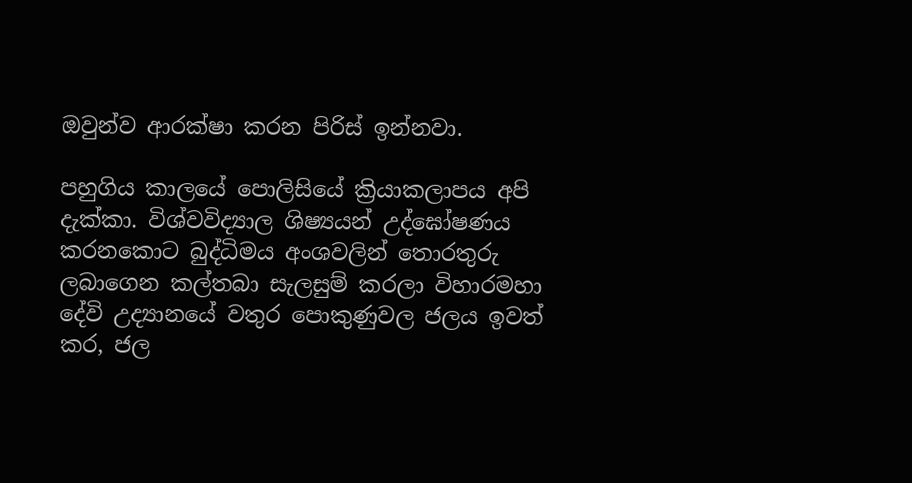ඔවුන්ව ආරක්ෂා කරන පිරිස් ඉන්නවා.

පහුගිය කාලයේ පොලිසියේ ක්‍රියාකලාපය අපි දැක්කා. විශ්වවිද්‍යාල ශිෂ්‍යයන් උද්ඝෝෂණය කරනකොට බුද්ධිමය අංශවලින් තොරතුරු ලබාගෙන කල්තබා සැලසුම් කරලා විහාරමහා දේවි උද්‍යානයේ වතුර පොකුණුවල ජලය ඉවත් කර, ජල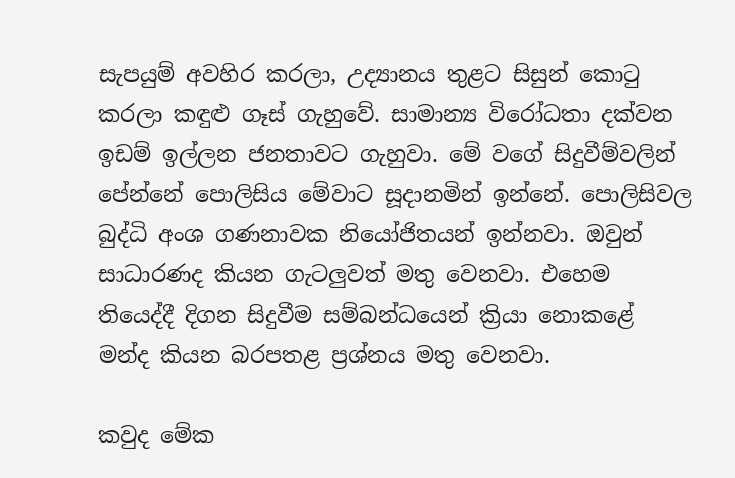සැපයුම් අවහිර කරලා, උද්‍යානය තුළට සිසුන් කොටු කරලා කඳුළු ගෑස් ගැහුවේ. සාමාන්‍ය විරෝධතා දක්වන ඉඩම් ඉල්ලන ජනතාවට ගැහුවා. මේ වගේ සිදුවීම්වලින් පේන්නේ පොලිසිය මේවාට සූදානමින් ඉන්නේ. පොලිසිවල බුද්ධි අංශ ගණනාවක නියෝජිතයන් ඉන්නවා. ඔවුන් සාධාරණද කියන ගැටලුවත් මතු වෙනවා. එහෙම තියෙද්දී දිගන සිදුවීම සම්බන්ධයෙන් ක්‍රියා නොකළේ මන්ද කියන බරපතළ ප්‍රශ්නය මතු වෙනවා.

කවුද මේක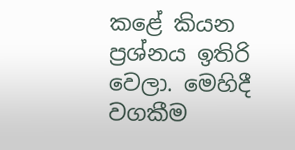කළේ කියන ප්‍රශ්නය ඉතිරි වෙලා. මෙහිදී වගකීම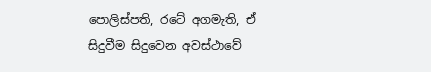පොලිස්පති, රටේ අගමැති, ඒ සිදුවීම සිදුවෙන අවස්ථාවේ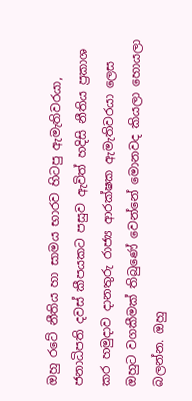ඔහු රටේ නීතිය හා සාමය භාරව හිටපු ඇමැතිවරයා, ජනාධිපති දවස් කීපයකට පසුව ඇවිත් හදිසි නීතිය ප්‍රකාශ කර හමුදාව දානතුරු රාජ්‍ය ආරක්ෂක ඇමැතිවරයා ලෙස ඔහුට වගකීමක් තිබුණේ වෙන්නේ මොනවද කියලා හොයලා බලන්න. ඔහු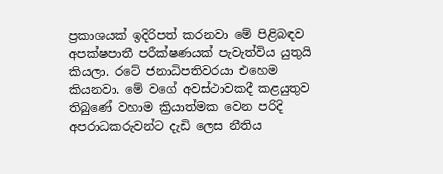ප්‍රකාශයක් ඉදිරිපත් කරනවා මේ පිළිබඳව අපක්ෂපාතී පරීක්ෂණයක් පැවැත්විය යුතුයි කියලා. රටේ ජනාධිපතිවරයා එහෙම කියනවා. මේ වගේ අවස්ථාවකදී කළයුතුව තිබුණේ වහාම ක්‍රියාත්මක වෙන පරිදි අපරාධකරුවන්ට දැඩි ලෙස නීතිය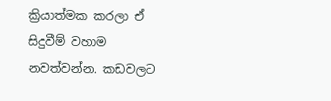ක්‍රියාත්මක කරලා ඒ සිදුවීම් වහාම නවත්වන්න. කඩවලට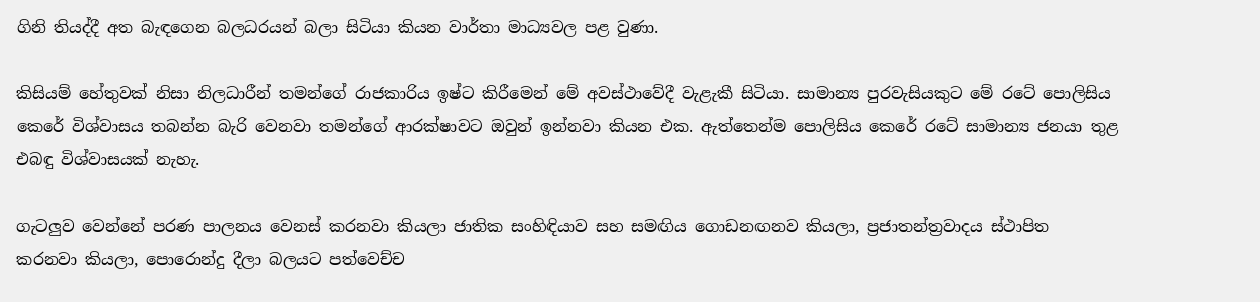ගිනි තියද්දී අත බැඳගෙන බලධරයන් බලා සිටියා කියන වාර්තා මාධ්‍යවල පළ වුණා.

කිසියම් හේතුවක් නිසා නිලධාරීන් තමන්ගේ රාජකාරිය ඉෂ්ට කිරීමෙන් මේ අවස්ථාවේදී වැළැකී සිටියා. සාමාන්‍ය පුරවැසියකුට මේ රටේ පොලිසිය කෙරේ විශ්වාසය තබන්න බැරි වෙනවා තමන්ගේ ආරක්ෂාවට ඔවුන් ඉන්නවා කියන එක. ඇත්තෙන්ම පොලිසිය කෙරේ රටේ සාමාන්‍ය ජනයා තුළ එබඳු විශ්වාසයක් නැහැ.

ගැටලුව වෙන්නේ පරණ පාලනය වෙනස් කරනවා කියලා ජාතික සංහිඳියාව සහ සමඟිය ගොඩනඟනව කියලා, ප්‍රජාතන්ත්‍රවාදය ස්ථාපිත කරනවා කියලා, පොරොන්දු දීලා බලයට පත්වෙච්ච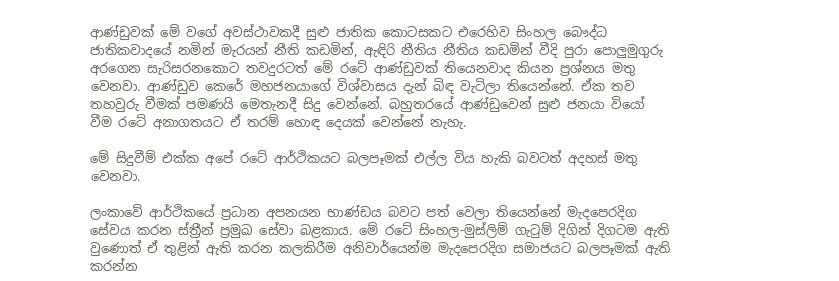ආණ්ඩුවක් මේ වගේ අවස්ථාවකදී සුළු ජාතික කොටසකට එරෙහිව සිංහල බෞද්ධ ජාතිකවාදයේ නමින් මැරයන් නීති කඩමින්, ඇඳිරි නීතිය නීතිය කඩමින් වීදි පුරා පොලුමුගුරු අරගෙන සැරිසරනකොට තවදුරටත් මේ රටේ ආණ්ඩුවක් තියෙනවාද කියන ප්‍රශ්නය මතු වෙනවා. ආණ්ඩුව කෙරේ මහජනයාගේ විශ්වාසය දැන් බිඳ වැටිලා තියෙන්නේ. ඒක තව තහවුරු වීමක් පමණයි මෙතැනදී සිදු වෙන්නේ. බහුතරයේ ආණ්ඩුවෙන් සුළු ජනයා වියෝ වීම රටේ අනාගතයට ඒ තරම් හොඳ දෙයක් වෙන්නේ නැහැ.

මේ සිදුවීම් එක්ක අපේ රටේ ආර්ථිකයට බලපෑමක් එල්ල විය හැකි බවටත් අදහස් මතු වෙනවා.

ලංකාවේ ආර්ථිකයේ ප්‍රධාන අපනයන භාණ්ඩය බවට පත් වෙලා තියෙන්නේ මැදපෙරදිග සේවය කරන ස්ත්‍රීන් ප්‍රමුඛ සේවා බළකාය. මේ රටේ සිංහල-මුස්ලිම් ගැටුම් දිගින් දිගටම ඇති වුණොත් ඒ තුළින් ඇති කරන කලකිරීම අනිවාර්යෙන්ම මැදපෙරදිග සමාජයට බලපෑමක් ඇති කරන්න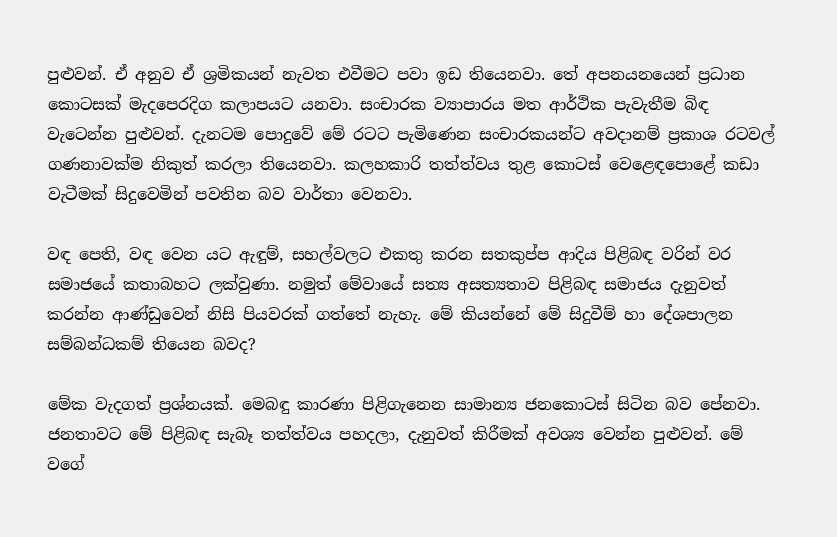පුළුවන්. ඒ අනුව ඒ ශ්‍රමිකයන් නැවත එවීමට පවා ඉඩ තියෙනවා. තේ අපනයනයෙන් ප්‍රධාන කොටසක් මැදපෙරදිග කලාපයට යනවා. සංචාරක ව්‍යාපාරය මත ආර්ථික පැවැතීම බිඳ වැටෙන්න පුළුවන්. දැනටම පොදුවේ මේ රටට පැමිණෙන සංචාරකයන්ට අවදානම් ප්‍රකාශ රටවල් ගණනාවක්ම නිකුත් කරලා තියෙනවා. කලහකාරි තත්ත්වය තුළ කොටස් වෙළෙඳපොළේ කඩා වැටීමක් සිදුවෙමින් පවතින බව වාර්තා වෙනවා.

වඳ පෙති, වඳ වෙන යට ඇඳුම්, සහල්වලට එකතු කරන සතකුප්ප ආදිය පිළිබඳ වරින් වර සමාජයේ කතාබහට ලක්වුණා. නමුත් මේවායේ සත්‍ය අසත්‍යතාව පිළිබඳ සමාජය දැනුවත් කරන්න ආණ්ඩුවෙන් නිසි පියවරක් ගත්තේ නැහැ. මේ කියන්නේ මේ සිදුවීම් හා දේශපාලන සම්බන්ධකම් තියෙන බවද?

මේක වැදගත් ප්‍රශ්නයක්. මෙබඳු කාරණා පිළිගැනෙන සාමාන්‍ය ජනකොටස් සිටින බව පේනවා. ජනතාවට මේ පිළිබඳ සැබෑ තත්ත්වය පහදලා, දැනුවත් කිරීමක් අවශ්‍ය වෙන්න පුළුවන්. මේ වගේ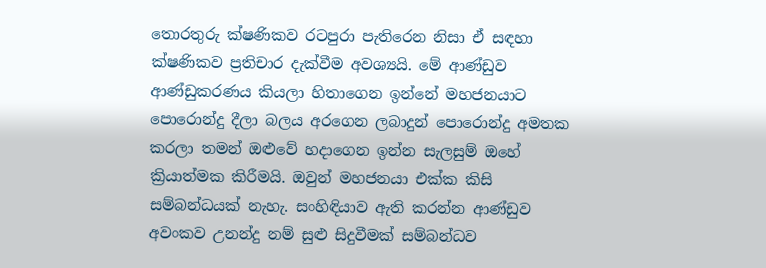තොරතුරු ක්ෂණිකව රටපුරා පැතිරෙන නිසා ඒ සඳහා ක්ෂණිකව ප්‍රතිචාර දැක්වීම අවශ්‍යයි. මේ ආණ්ඩුව ආණ්ඩුකරණය කියලා හිතාගෙන ඉන්නේ මහජනයාට පොරොන්දු දීලා බලය අරගෙන ලබාදුන් පොරොන්දු අමතක කරලා තමන් ඔළුවේ හදාගෙන ඉන්න සැලසුම් ඔහේ ක්‍රියාත්මක කිරීමයි. ඔවුන් මහජනයා එක්ක කිසි සම්බන්ධයක් නැහැ. සංහිඳියාව ඇති කරන්න ආණ්ඩුව අවංකව උනන්දු නම් සුළු සිදුවීමක් සම්බන්ධව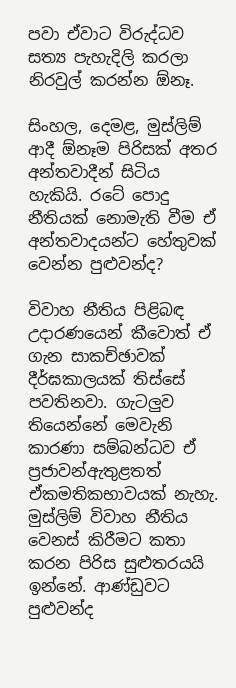පවා ඒවාට විරුද්ධව සත්‍ය පැහැදිලි කරලා නිරවුල් කරන්න ඕනෑ.

සිංහල, දෙමළ, මුස්ලිම් ආදී ඕනෑම පිරිසක් අතර අන්තවාදීන් සිටිය හැකියි. රටේ පොදු නීතියක් නොමැති වීම ඒ අන්තවාදයන්ට හේතුවක් වෙන්න පුළුවන්ද?

විවාහ නීතිය පිළිබඳ උදාරණයෙන් කීවොත් ඒ ගැන සාකච්ඡාවක් දීර්ඝකාලයක් තිස්සේ පවතිනවා. ගැටලුව තියෙන්නේ මෙවැනි කාරණා සම්බන්ධව ඒ ප්‍රජාවන්ඇතුළතත් ඒකමතිකභාවයක් නැහැ. මුස්ලිම් විවාහ නීතිය වෙනස් කිරීමට කතා කරන පිරිස සුළුතරයයි ඉන්නේ. ආණ්ඩුවට පුළුවන්ද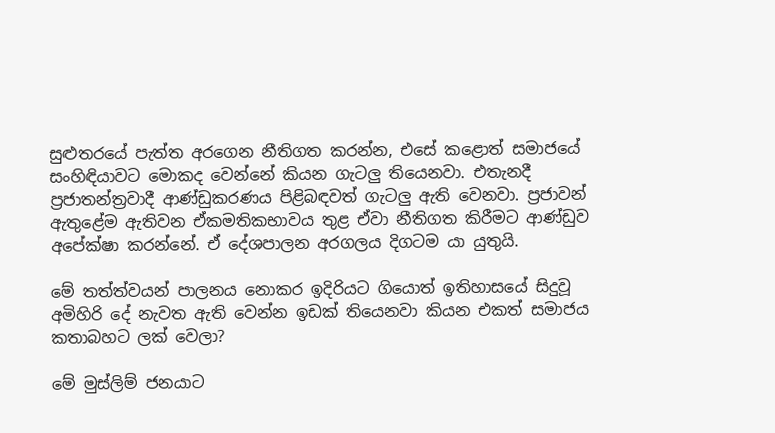සුළුතරයේ පැත්ත අරගෙන නීතිගත කරන්න, එසේ කළොත් සමාජයේ සංහිඳියාවට මොකද වෙන්නේ කියන ගැටලු තියෙනවා. එතැනදී ප්‍රජාතන්ත්‍රවාදී ආණ්ඩුකරණය පිළිබඳවත් ගැටලු ඇති වෙනවා. ප්‍රජාවන් ඇතුළේම ඇතිවන ඒකමතිකභාවය තුළ ඒවා නීතිගත කිරීමට ආණ්ඩුව අපේක්ෂා කරන්නේ. ඒ දේශපාලන අරගලය දිගටම යා යුතුයි.

මේ තත්ත්වයන් පාලනය නොකර ඉදිරියට ගියොත් ඉතිහාසයේ සිදුවූ අමිහිරි දේ නැවත ඇති වෙන්න ඉඩක් තියෙනවා කියන එකත් සමාජය කතාබහට ලක් වෙලා?

මේ මුස්ලිම් ජනයාට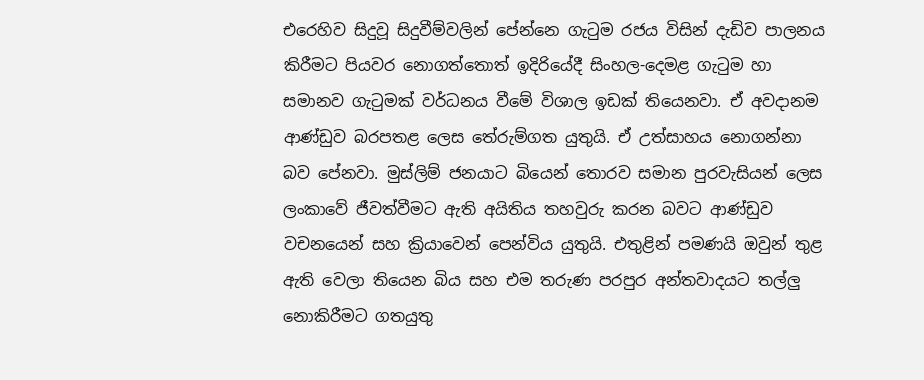එරෙහිව සිදුවූ සිදුවීම්වලින් පේන්නෙ ගැටුම රජය විසින් දැඩිව පාලනය කිරීමට පියවර නොගත්තොත් ඉදිරියේදී සිංහල-දෙමළ ගැටුම හා සමානව ගැටුමක් වර්ධනය වීමේ විශාල ඉඩක් තියෙනවා. ඒ අවදානම ආණ්ඩුව බරපතළ ලෙස තේරුම්ගත යුතුයි. ඒ උත්සාහය නොගන්නා බව පේනවා. මුස්ලිම් ජනයාට බියෙන් තොරව සමාන පුරවැසියන් ලෙස ලංකාවේ ජීවත්වීමට ඇති අයිතිය තහවුරු කරන බවට ආණ්ඩුව වචනයෙන් සහ ක්‍රියාවෙන් පෙන්විය යුතුයි. එතුළින් පමණයි ඔවුන් තුළ ඇති වෙලා තියෙන බිය සහ එම තරුණ පරපුර අන්තවාදයට තල්ලු නොකිරීමට ගතයුතු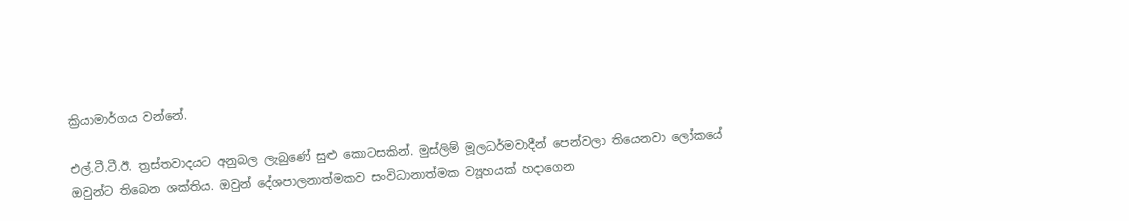ක්‍රියාමාර්ගය වන්නේ.

එල්.ටී.ටී.ඊ. ත්‍රස්තවාදයට අනුබල ලැබුණේ සුළු කොටසකින්. මුස්ලිම් මූලධර්මවාදීන් පෙන්වලා තියෙනවා ලෝකයේ ඔවුන්ට තිබෙන ශක්තිය. ඔවුන් දේශපාලනාත්මකව සංවිධානාත්මක ව්‍යූහයක් හදාගෙන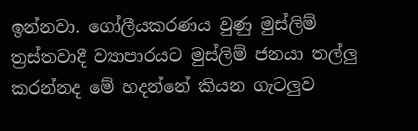ඉන්නවා. ගෝලීයකරණය වුණු මුස්ලිම් ත්‍රස්තවාදී ව්‍යාපාරයට මුස්ලිම් ජනයා තල්ලු කරන්නද මේ හදන්නේ කියන ගැටලුව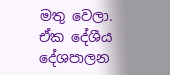මතු වෙලා. ඒක දේශීය දේශපාලන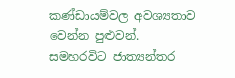කණ්ඩායම්වල අවශ්‍යතාව වෙන්න පුළුවන්. සමහරවිට ජාත්‍යන්තර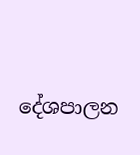දේශපාලන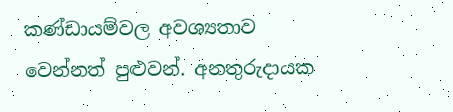කණ්ඩායම්වල අවශ්‍යතාව වෙන්නත් පුළුවන්. අනතුරුදායක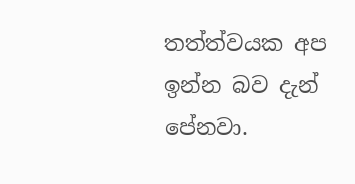තත්ත්වයක අප ඉන්න බව දැන් පේනවා.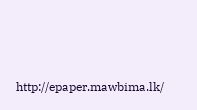http://epaper.mawbima.lk/